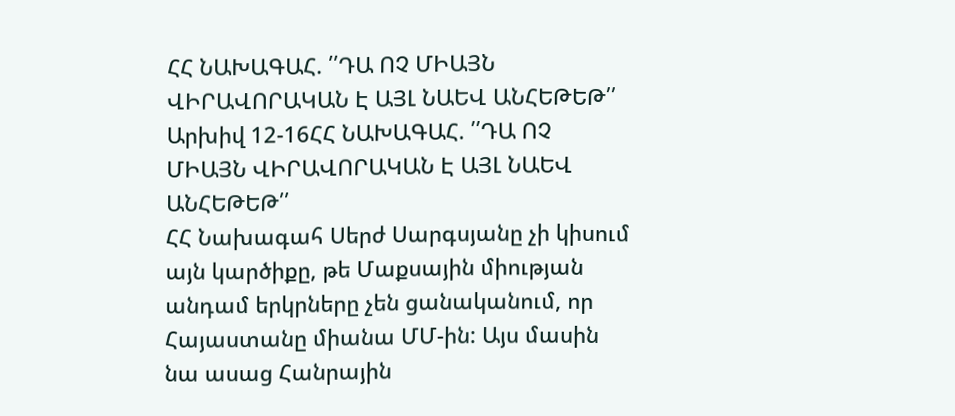ՀՀ ՆԱԽԱԳԱՀ. ՛՛ԴԱ ՈՉ ՄԻԱՅՆ ՎԻՐԱՎՈՐԱԿԱՆ Է ԱՅԼ ՆԱԵՎ ԱՆՀԵԹԵԹ՛՛
Արխիվ 12-16ՀՀ ՆԱԽԱԳԱՀ. ՛՛ԴԱ ՈՉ ՄԻԱՅՆ ՎԻՐԱՎՈՐԱԿԱՆ Է ԱՅԼ ՆԱԵՎ ԱՆՀԵԹԵԹ՛՛
ՀՀ Նախագահ Սերժ Սարգսյանը չի կիսում այն կարծիքը, թե Մաքսային միության անդամ երկրները չեն ցանականում, որ Հայաստանը միանա ՄՄ-ին: Այս մասին նա ասաց Հանրային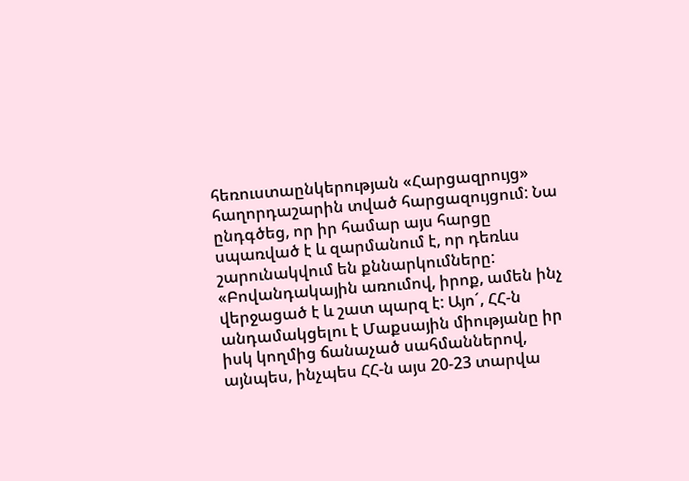հեռուստաընկերության «Հարցազրույց» հաղորդաշարին տված հարցազույցում: Նա ընդգծեց, որ իր համար այս հարցը սպառված է և զարմանում է, որ դեռևս շարունակվում են քննարկումները:
«Բովանդակային առումով, իրոք, ամեն ինչ վերջացած է և շատ պարզ է: Այո´, ՀՀ-ն անդամակցելու է Մաքսային միությանը իր իսկ կողմից ճանաչած սահմաններով, այնպես, ինչպես ՀՀ-ն այս 20-23 տարվա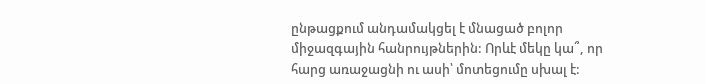ընթացքում անդամակցել է մնացած բոլոր միջազգային հանրույթներին: Որևէ մեկը կա՞, որ հարց առաջացնի ու ասի՝ մոտեցումը սխալ է: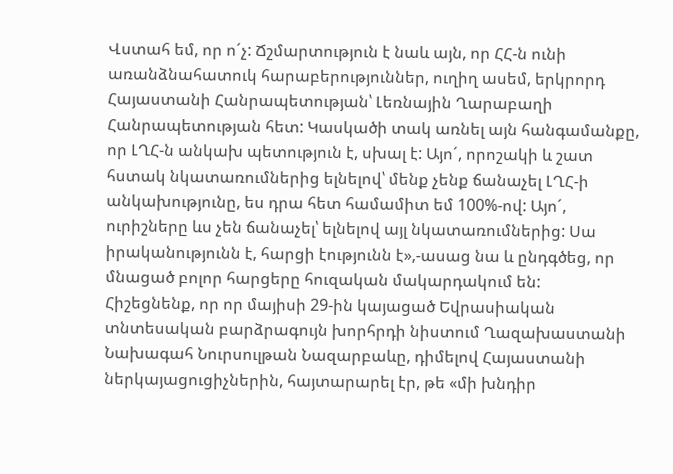Վստահ եմ, որ ո´չ: Ճշմարտություն է նաև այն, որ ՀՀ-ն ունի առանձնահատուկ հարաբերություններ, ուղիղ ասեմ, երկրորդ Հայաստանի Հանրապետության՝ Լեռնային Ղարաբաղի Հանրապետության հետ: Կասկածի տակ առնել այն հանգամանքը, որ ԼՂՀ-ն անկախ պետություն է, սխալ է: Այո´, որոշակի և շատ հստակ նկատառումներից ելնելով՝ մենք չենք ճանաչել ԼՂՀ-ի անկախությունը, ես դրա հետ համամիտ եմ 100%-ով: Այո´, ուրիշները ևս չեն ճանաչել՝ ելնելով այլ նկատառումներից: Սա իրականությունն է, հարցի էությունն է»,-ասաց նա և ընդգծեց, որ մնացած բոլոր հարցերը հուզական մակարդակում են:
Հիշեցնենք, որ որ մայիսի 29-ին կայացած Եվրասիական տնտեսական բարձրագույն խորհրդի նիստում Ղազախաստանի Նախագահ Նուրսուլթան Նազարբաևը, դիմելով Հայաստանի ներկայացուցիչներին, հայտարարել էր, թե «մի խնդիր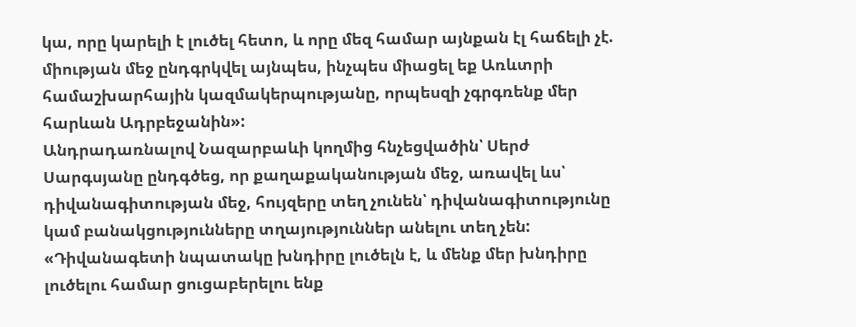կա, որը կարելի է լուծել հետո, և որը մեզ համար այնքան էլ հաճելի չէ. միության մեջ ընդգրկվել այնպես, ինչպես միացել եք Առևտրի համաշխարհային կազմակերպությանը, որպեսզի չգրգռենք մեր հարևան Ադրբեջանին»:
Անդրադառնալով Նազարբաևի կողմից հնչեցվածին՝ Սերժ Սարգսյանը ընդգծեց, որ քաղաքականության մեջ, առավել ևս՝ դիվանագիտության մեջ, հույզերը տեղ չունեն՝ դիվանագիտությունը կամ բանակցությունները տղայություններ անելու տեղ չեն:
«Դիվանագետի նպատակը խնդիրը լուծելն է, և մենք մեր խնդիրը լուծելու համար ցուցաբերելու ենք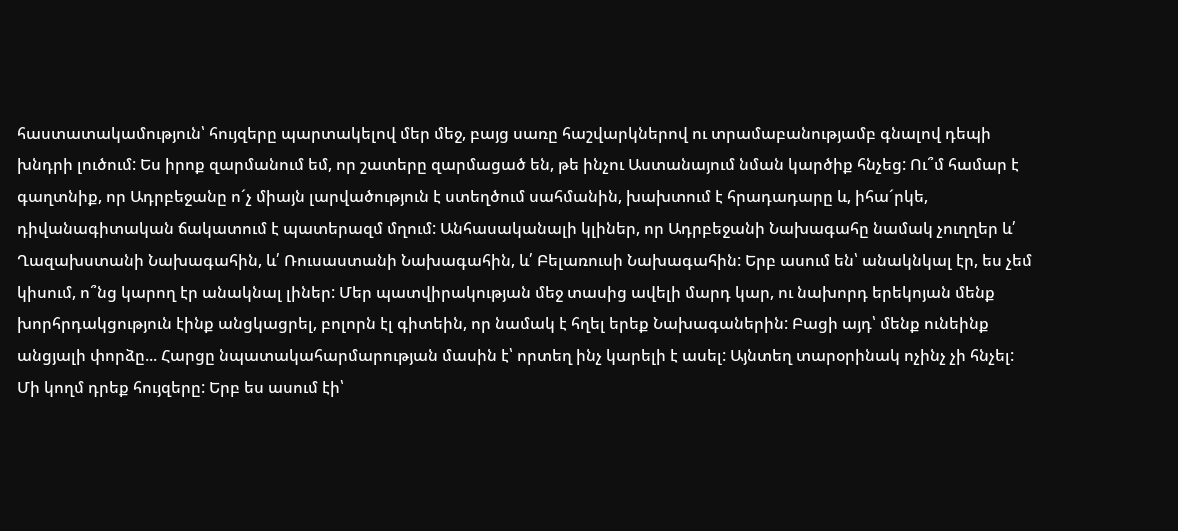հաստատակամություն՝ հույզերը պարտակելով մեր մեջ, բայց սառը հաշվարկներով ու տրամաբանությամբ գնալով դեպի խնդրի լուծում: Ես իրոք զարմանում եմ, որ շատերը զարմացած են, թե ինչու Աստանայում նման կարծիք հնչեց: Ու՞մ համար է գաղտնիք, որ Ադրբեջանը ո´չ միայն լարվածություն է ստեղծում սահմանին, խախտում է հրադադարը և, իհա´րկե, դիվանագիտական ճակատում է պատերազմ մղում: Անհասականալի կլիներ, որ Ադրբեջանի Նախագահը նամակ չուղղեր և՛ Ղազախստանի Նախագահին, և՛ Ռուսաստանի Նախագահին, և՛ Բելառուսի Նախագահին: Երբ ասում են՝ անակնկալ էր, ես չեմ կիսում, ո՞նց կարող էր անակնալ լիներ: Մեր պատվիրակության մեջ տասից ավելի մարդ կար, ու նախորդ երեկոյան մենք խորհրդակցություն էինք անցկացրել, բոլորն էլ գիտեին, որ նամակ է հղել երեք Նախագաներին: Բացի այդ՝ մենք ունեինք անցյալի փորձը... Հարցը նպատակահարմարության մասին է՝ որտեղ ինչ կարելի է ասել: Այնտեղ տարօրինակ ոչինչ չի հնչել: Մի կողմ դրեք հույզերը: Երբ ես ասում էի՝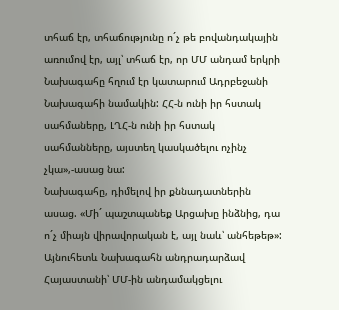տհաճ էր, տհաճությունը ո´չ թե բովանդակային առումով էր, այլ՝ տհաճ էր, որ ՄՄ անդամ երկրի Նախագահը հղում էր կատարում Ադրբեջանի Նախագահի նամակին: ՀՀ-ն ունի իր հստակ սահմաները, ԼՂՀ-ն ունի իր հստակ սահմանները, այստեղ կասկածելու ոչինչ չկա»,-ասաց նա:
Նախագահը, դիմելով իր քննադատներին ասաց. «Մի´ պաշտպանեք Արցախը ինձնից, դա ո´չ միայն վիրավորական է, այլ նաև՝ անհեթեթ»:
Այնուհետև Նախագահն անդրադարձավ Հայաստանի՝ ՄՄ-ին անդամակցելու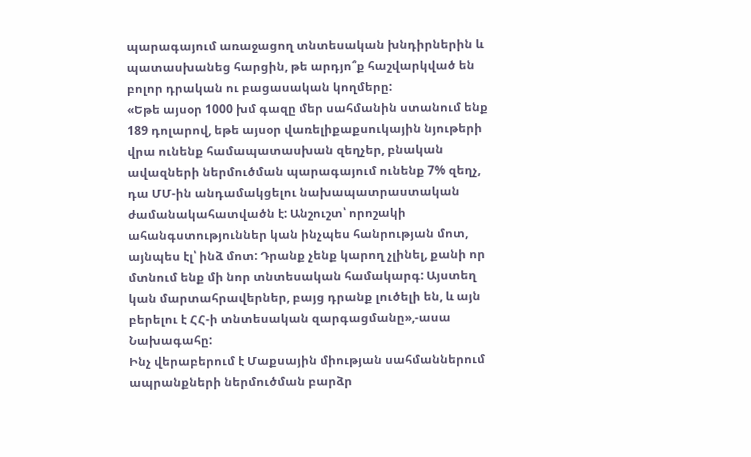պարագայում առաջացող տնտեսական խնդիրներին և պատասխանեց հարցին, թե արդյո՞ք հաշվարկված են բոլոր դրական ու բացասական կողմերը:
«Եթե այսօր 1000 խմ գազը մեր սահմանին ստանում ենք 189 դոլարով, եթե այսօր վառելիքաքսուկային նյութերի վրա ունենք համապատասխան զեղչեր, բնական ավազների ներմուծման պարագայում ունենք 7% զեղչ, դա ՄՄ-ին անդամակցելու նախապատրաստական ժամանակահատվածն է: Անշուշտ՝ որոշակի ահանգստություններ կան ինչպես հանրության մոտ, այնպես էլ՝ ինձ մոտ: Դրանք չենք կարող չլինել, քանի որ մտնում ենք մի նոր տնտեսական համակարգ: Այստեղ կան մարտահրավերներ, բայց դրանք լուծելի են, և այն բերելու է ՀՀ-ի տնտեսական զարգացմանը»,-ասա Նախագահը:
Ինչ վերաբերում է Մաքսային միության սահմաններում ապրանքների ներմուծման բարձր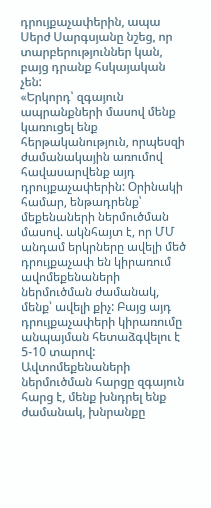դրույքաչափերին, ապա Սերժ Սարգսյանը նշեց, որ տարբերություններ կան, բայց դրանք հսկայական չեն:
«Երկորդ՝ զգայուն ապրանքների մասով մենք կառուցել ենք հերթականություն, որպեսզի ժամանակային առումով հավասարվենք այդ դրույքաչափերին: Օրինակի համար, ենթադրենք՝ մեքենաների ներմուծման մասով. ակնհայտ է, որ ՄՄ անդամ երկրները ավելի մեծ դրույքաչափ են կիրառում ավոմեքենաների ներմուծման ժամանակ, մենք՝ ավելի քիչ: Բայց այդ դրույքաչափերի կիրառումը անպայման հետաձգվելու է 5-10 տարով: Ավտոմեքենաների ներմուծման հարցը զգայուն հարց է, մենք խնդրել ենք ժամանակ, խնրանքը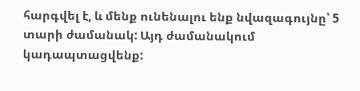հարգվել է, և մենք ունենալու ենք նվազագույնը՝ 5 տարի ժամանակ: Այդ ժամանակում կադապտացվենք: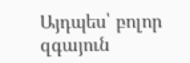Այդպես՝ բոլոր զգայուն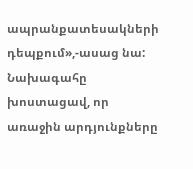ապրանքատեսակների դեպքում»,-ասաց նա:
Նախագահը խոստացավ, որ առաջին արդյունքները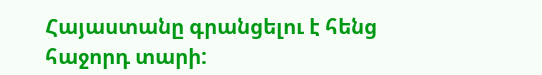Հայաստանը գրանցելու է հենց հաջորդ տարի: